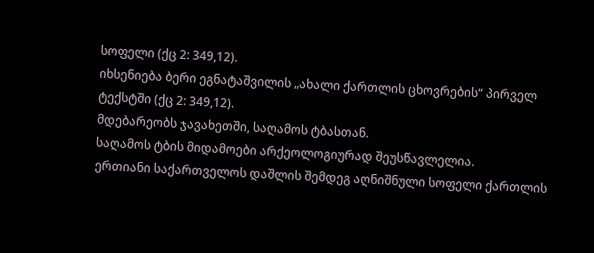სოფელი (ქც 2: 349,12).
იხსენიება ბერი ეგნატაშვილის „ახალი ქართლის ცხოვრების“ პირველ ტექსტში (ქც 2: 349,12).
მდებარეობს ჯავახეთში, საღამოს ტბასთან.
საღამოს ტბის მიდამოები არქეოლოგიურად შეუსწავლელია.
ერთიანი საქართველოს დაშლის შემდეგ აღნიშნული სოფელი ქართლის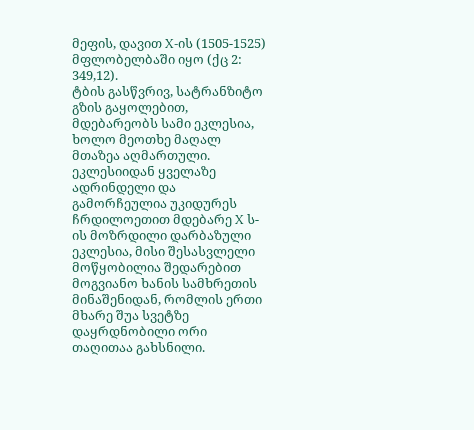მეფის, დავით X-ის (1505-1525) მფლობელბაში იყო (ქც 2: 349,12).
ტბის გასწვრივ, სატრანზიტო გზის გაყოლებით, მდებარეობს სამი ეკლესია, ხოლო მეოთხე მაღალ მთაზეა აღმართული. ეკლესიიდან ყველაზე ადრინდელი და გამორჩეულია უკიდურეს ჩრდილოეთით მდებარე X ს-ის მოზრდილი დარბაზული ეკლესია, მისი შესასვლელი მოწყობილია შედარებით მოგვიანო ხანის სამხრეთის მინაშენიდან, რომლის ერთი მხარე შუა სვეტზე დაყრდნობილი ორი თაღითაა გახსნილი.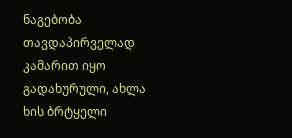ნაგებობა თავდაპირველად კამარით იყო გადახურული, ახლა ხის ბრტყელი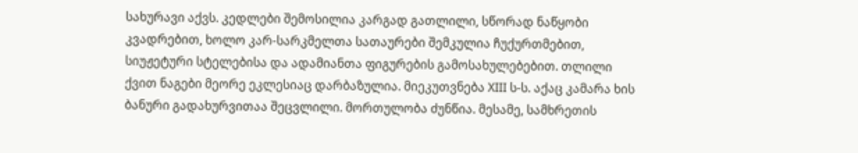სახურავი აქვს. კედლები შემოსილია კარგად გათლილი, სწორად ნაწყობი კვადრებით, ხოლო კარ-სარკმელთა სათაურები შემკულია ჩუქურთმებით, სიუჟეტური სტელებისა და ადამიანთა ფიგურების გამოსახულებებით. თლილი ქვით ნაგები მეორე ეკლესიაც დარბაზულია. მიეკუთვნება XIII ს-ს. აქაც კამარა ხის ბანური გადახურვითაა შეცვლილი. მორთულობა ძუნწია. მესამე, სამხრეთის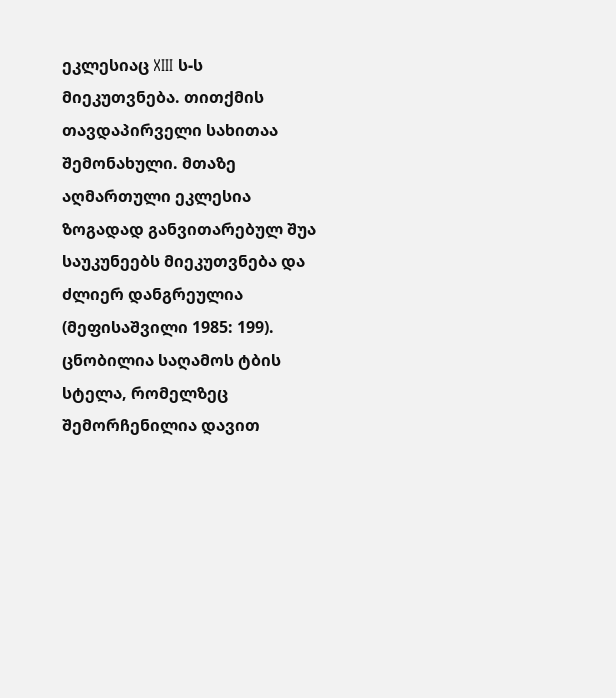ეკლესიაც XIII ს-ს მიეკუთვნება. თითქმის თავდაპირველი სახითაა შემონახული. მთაზე აღმართული ეკლესია ზოგადად განვითარებულ შუა საუკუნეებს მიეკუთვნება და ძლიერ დანგრეულია (მეფისაშვილი 1985: 199).
ცნობილია საღამოს ტბის სტელა, რომელზეც შემორჩენილია დავით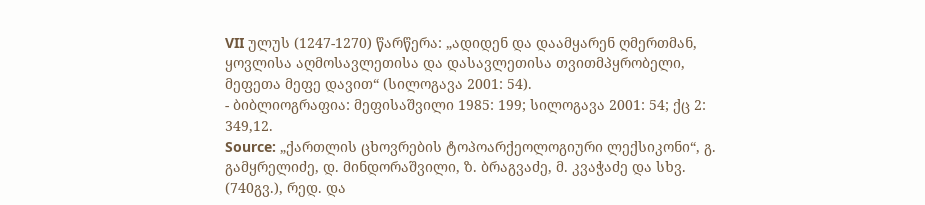VII ულუს (1247-1270) წარწერა: „ადიდენ და დაამყარენ ღმერთმან, ყოვლისა აღმოსავლეთისა და დასავლეთისა თვითმპყრობელი, მეფეთა მეფე დავით“ (სილოგავა 2001: 54).
- ბიბლიოგრაფია: მეფისაშვილი 1985: 199; სილოგავა 2001: 54; ქც 2: 349,12.
Source: „ქართლის ცხოვრების ტოპოარქეოლოგიური ლექსიკონი“, გ. გამყრელიძე, დ. მინდორაშვილი, ზ. ბრაგვაძე, მ. კვაჭაძე და სხვ. (740გვ.), რედ. და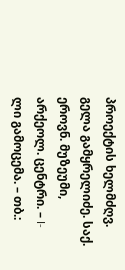პროექტის ხელმძღვ. გელა გამყრელიძე. საქ. ეროვნ. მუზეუმი, არქეოლ. ცენტრი. – I-ლი გამოცემა. – თბ.: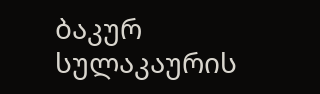ბაკურ სულაკაურის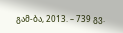გამ-ბა, 2013. – 739 გვ.